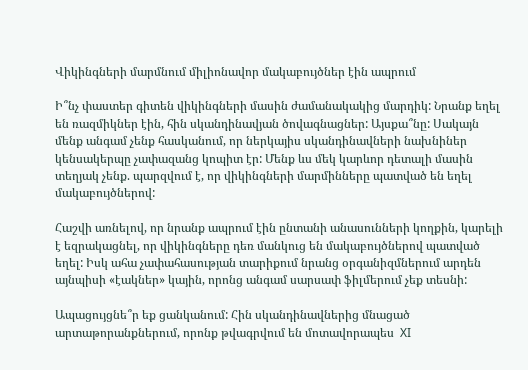Վիկինգների մարմնում միլիոնավոր մակաբույծներ էին ապրում

Ի՞նչ փաստեր գիտեն վիկինգների մասին ժամանակակից մարդիկ: Նրանք եղել են ռազմիկներ էին, հին սկանդինավյան ծովագնացներ: Այսքա՞նը: Սակայն մենք անգամ չենք հասկանում, որ ներկայիս սկանդինավների նախնիներ կենսակերպը չափազանց կոպիտ էր: Մենք ևս մեկ կարևոր դետալի մասին տեղյակ չենք. պարզվում է, որ վիկինգների մարմինները պատված են եղել մակաբույծներով:

Հաշվի առնելով, որ նրանք ապրում էին ընտանի անասունների կողքին, կարելի է եզրակացնել, որ վիկինգները դեռ մանկուց են մակաբույծներով պատված եղել: Իսկ ահա չափահասության տարիքում նրանց օրգանիզմներում արդեն այնպիսի «էակներ» կային, որոնց անգամ սարսափ ֆիլմերում չեք տեսնի:

Ապացույցնե՞ր եք ցանկանում: Հին սկանդինավներից մնացած արտաթորանքներում, որոնք թվագրվում են մոտավորապես  XI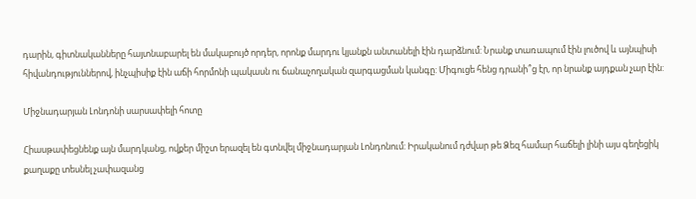դարին, գիտնականները հայտնաբարել են մակաբույծ որդեր, որոնք մարդու կյանքն անտանելի էին դարձնում: Նրանք տառապում էին լուծով և այնպիսի հիվանդություններով, ինչպիսիք էին աճի հորմոնի պակասն ու ճանաչողական զարգացման կանգը: Միգուցե հենց դրանի՞ց էր, որ նրանք այդքան չար էին:

Միջնադարյան Լոնդոնի սարսափելի հոտը

Հիասթափեցնենք այն մարդկանց, ովքեր միշտ երազել են գտնվել միջնադարյան Լոնդոնում: Իրականում դժվար թե Ձեզ համար հաճելի լինի այս գեղեցիկ քաղաքը տեսնել չափազանց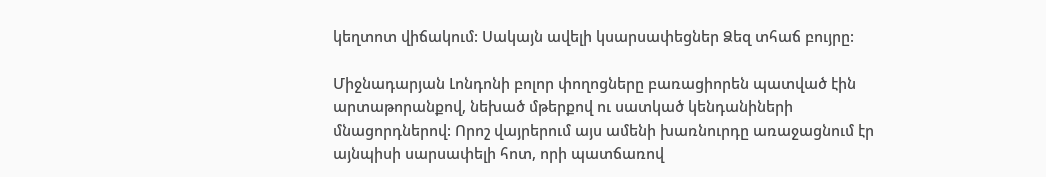կեղտոտ վիճակում: Սակայն ավելի կսարսափեցներ Ձեզ տհաճ բույրը:

Միջնադարյան Լոնդոնի բոլոր փողոցները բառացիորեն պատված էին արտաթորանքով, նեխած մթերքով ու սատկած կենդանիների մնացորդներով: Որոշ վայրերում այս ամենի խառնուրդը առաջացնում էր այնպիսի սարսափելի հոտ, որի պատճառով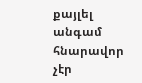քայլել անգամ հնարավոր չէր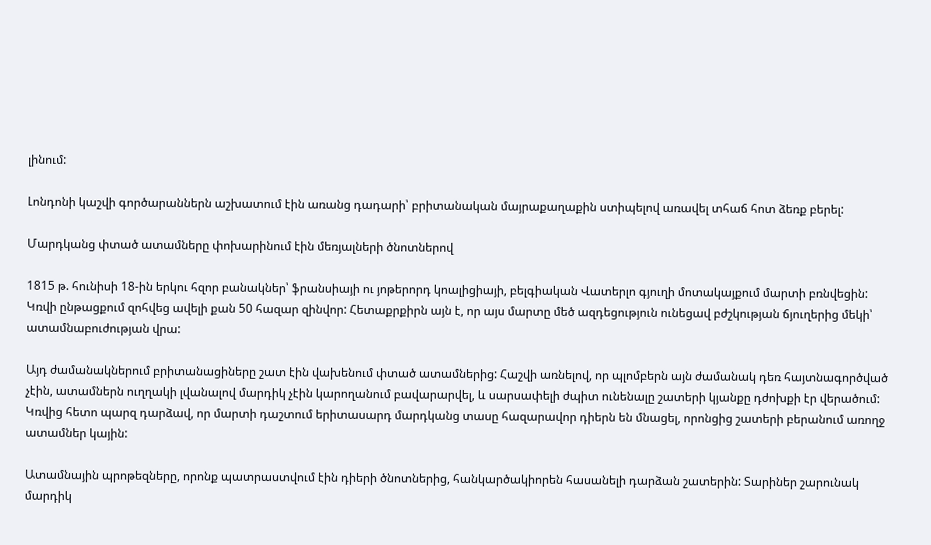լինում:

Լոնդոնի կաշվի գործարաններն աշխատում էին առանց դադարի՝ բրիտանական մայրաքաղաքին ստիպելով առավել տհաճ հոտ ձեռք բերել:

Մարդկանց փտած ատամները փոխարինում էին մեռյալների ծնոտներով

1815 թ. հունիսի 18-ին երկու հզոր բանակներ՝ ֆրանսիայի ու յոթերորդ կոալիցիայի, բելգիական Վատերլո գյուղի մոտակայքում մարտի բռնվեցին: Կռվի ընթացքում զոհվեց ավելի քան 50 հազար զինվոր: Հետաքրքիրն այն է, որ այս մարտը մեծ ազդեցություն ունեցավ բժշկության ճյուղերից մեկի՝ ատամնաբուժության վրա:

Այդ ժամանակներում բրիտանացիները շատ էին վախենում փտած ատամներից: Հաշվի առնելով, որ պլոմբերն այն ժամանակ դեռ հայտնագործված չէին, ատամներն ուղղակի լվանալով մարդիկ չէին կարողանում բավարարվել, և սարսափելի ժպիտ ունենալը շատերի կյանքը դժոխքի էր վերածում: Կռվից հետո պարզ դարձավ, որ մարտի դաշտում երիտասարդ մարդկանց տասը հազարավոր դիերն են մնացել, որոնցից շատերի բերանում առողջ ատամներ կային:

Ատամնային պրոթեզները, որոնք պատրաստվում էին դիերի ծնոտներից, հանկարծակիորեն հասանելի դարձան շատերին: Տարիներ շարունակ մարդիկ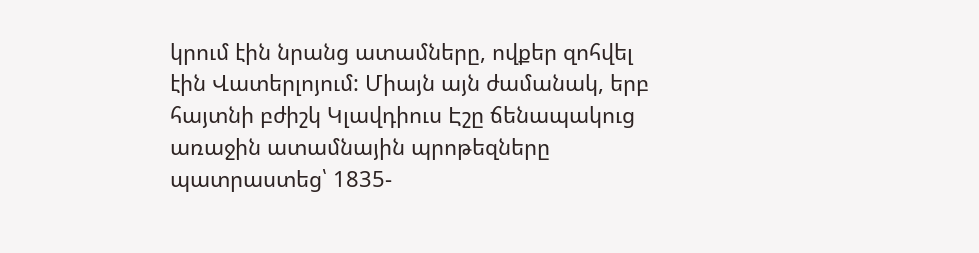կրում էին նրանց ատամները, ովքեր զոհվել էին Վատերլոյում: Միայն այն ժամանակ, երբ հայտնի բժիշկ Կլավդիուս Էշը ճենապակուց առաջին ատամնային պրոթեզները պատրաստեց՝ 1835-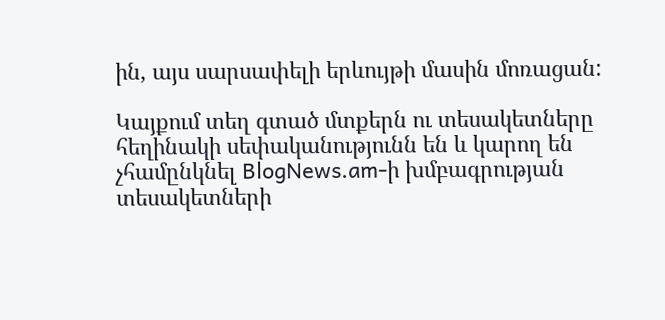ին, այս սարսափելի երևույթի մասին մոռացան:

Կայքում տեղ գտած մտքերն ու տեսակետները հեղինակի սեփականությունն են և կարող են չհամընկնել BlogNews.am-ի խմբագրության տեսակետների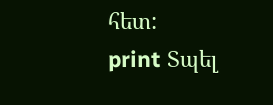հետ:
print Տպել